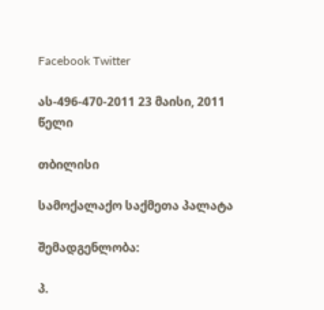Facebook Twitter

ას-496-470-2011 23 მაისი, 2011 წელი

თბილისი

სამოქალაქო საქმეთა პალატა

შემადგენლობა:

პ.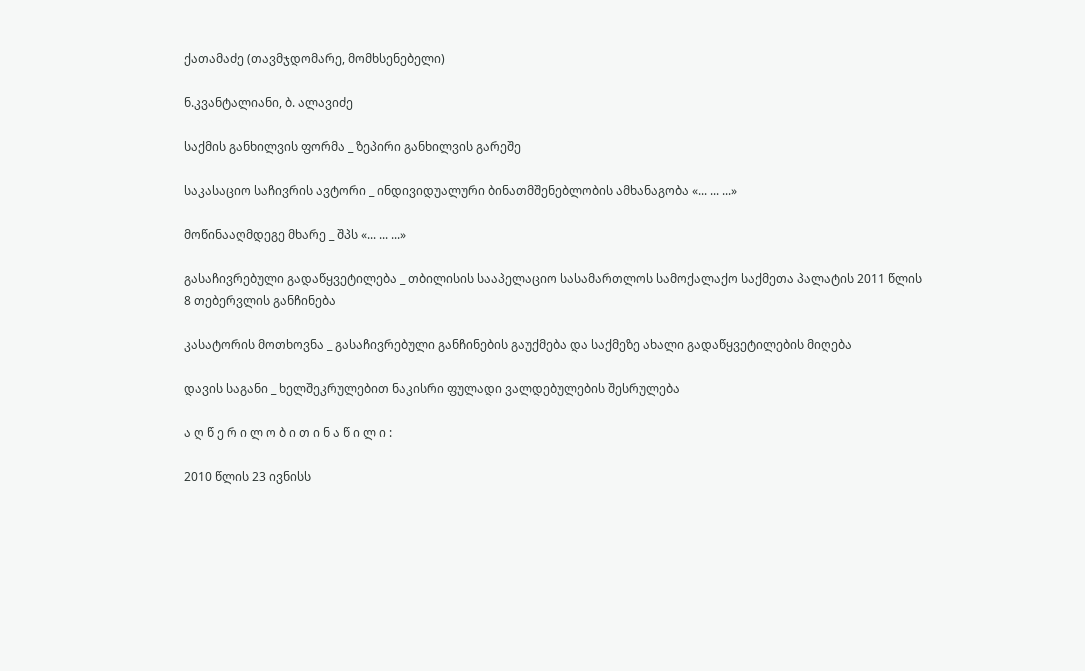ქათამაძე (თავმჯდომარე, მომხსენებელი)

ნ.კვანტალიანი, ბ. ალავიძე

საქმის განხილვის ფორმა _ ზეპირი განხილვის გარეშე

საკასაციო საჩივრის ავტორი _ ინდივიდუალური ბინათმშენებლობის ამხანაგობა «... ... ...»

მოწინააღმდეგე მხარე _ შპს «... ... ...»

გასაჩივრებული გადაწყვეტილება _ თბილისის სააპელაციო სასამართლოს სამოქალაქო საქმეთა პალატის 2011 წლის 8 თებერვლის განჩინება

კასატორის მოთხოვნა _ გასაჩივრებული განჩინების გაუქმება და საქმეზე ახალი გადაწყვეტილების მიღება

დავის საგანი _ ხელშეკრულებით ნაკისრი ფულადი ვალდებულების შესრულება

ა ღ წ ე რ ი ლ ო ბ ი თ ი ნ ა წ ი ლ ი :

2010 წლის 23 ივნისს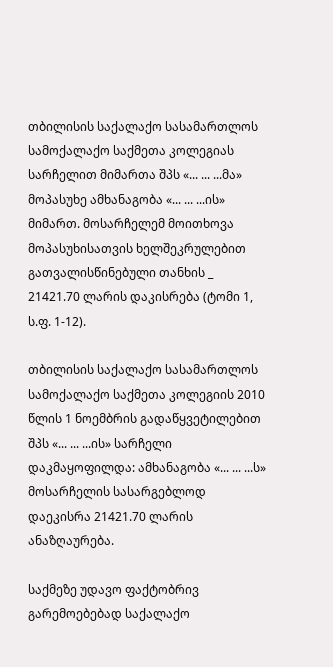თბილისის საქალაქო სასამართლოს სამოქალაქო საქმეთა კოლეგიას სარჩელით მიმართა შპს «... ... ...მა» მოპასუხე ამხანაგობა «... ... ...ის» მიმართ. მოსარჩელემ მოითხოვა მოპასუხისათვის ხელშეკრულებით გათვალისწინებული თანხის _ 21421.70 ლარის დაკისრება (ტომი 1, ს.ფ. 1-12).

თბილისის საქალაქო სასამართლოს სამოქალაქო საქმეთა კოლეგიის 2010 წლის 1 ნოემბრის გადაწყვეტილებით შპს «... ... ...ის» სარჩელი დაკმაყოფილდა: ამხანაგობა «... ... ...ს» მოსარჩელის სასარგებლოდ დაეკისრა 21421.70 ლარის ანაზღაურება.

საქმეზე უდავო ფაქტობრივ გარემოებებად საქალაქო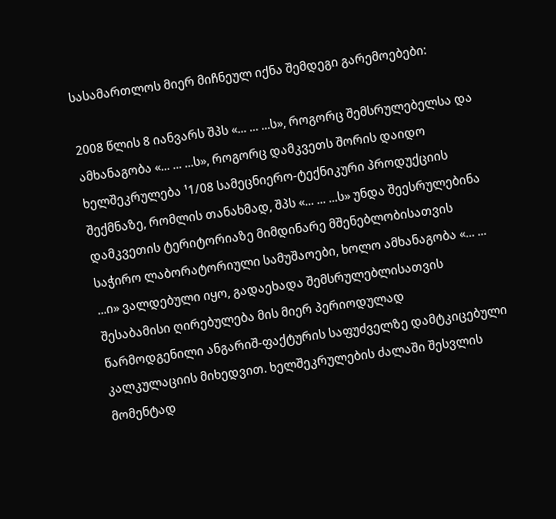სასამართლოს მიერ მიჩნეულ იქნა შემდეგი გარემოებები:

2008 წლის 8 იანვარს შპს «... ... ...ს», როგორც შემსრულებელსა და ამხანაგობა «... ... ...ს», როგორც დამკვეთს შორის დაიდო ხელშეკრულება ¹1/08 სამეცნიერო-ტექნიკური პროდუქციის შექმნაზე, რომლის თანახმად, შპს «... ... ...ს» უნდა შეესრულებინა დამკვეთის ტერიტორიაზე მიმდინარე მშენებლობისათვის საჭირო ლაბორატორიული სამუშაოები, ხოლო ამხანაგობა «... ... ...ი» ვალდებული იყო, გადაეხადა შემსრულებლისათვის შესაბამისი ღირებულება მის მიერ პერიოდულად წარმოდგენილი ანგარიშ-ფაქტურის საფუძველზე დამტკიცებული კალკულაციის მიხედვით. ხელშეკრულების ძალაში შესვლის მომენტად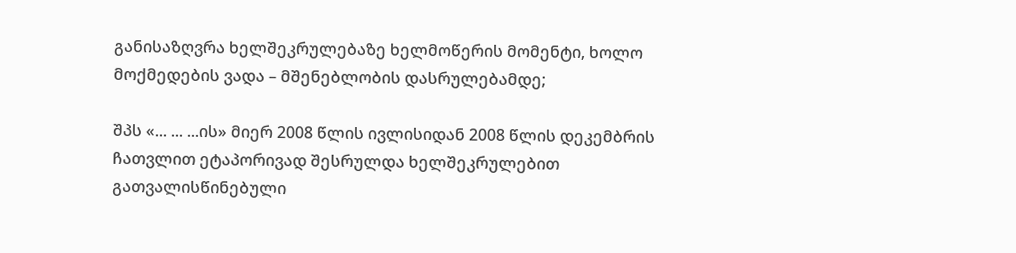განისაზღვრა ხელშეკრულებაზე ხელმოწერის მომენტი, ხოლო მოქმედების ვადა – მშენებლობის დასრულებამდე;

შპს «... ... ...ის» მიერ 2008 წლის ივლისიდან 2008 წლის დეკემბრის ჩათვლით ეტაპორივად შესრულდა ხელშეკრულებით გათვალისწინებული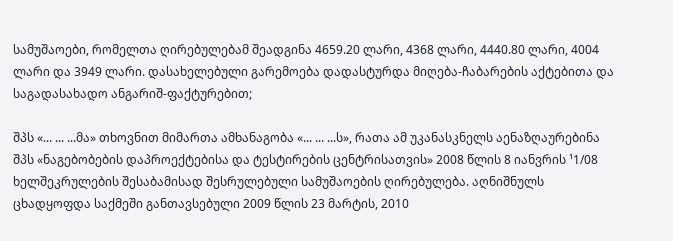სამუშაოები, რომელთა ღირებულებამ შეადგინა 4659.20 ლარი, 4368 ლარი, 4440.80 ლარი, 4004 ლარი და 3949 ლარი. დასახელებული გარემოება დადასტურდა მიღება-ჩაბარების აქტებითა და საგადასახადო ანგარიშ-ფაქტურებით;

შპს «... ... ...მა» თხოვნით მიმართა ამხანაგობა «... ... ...ს», რათა ამ უკანასკნელს აენაზღაურებინა შპს «ნაგებობების დაპროექტებისა და ტესტირების ცენტრისათვის» 2008 წლის 8 იანვრის ¹1/08 ხელშეკრულების შესაბამისად შესრულებული სამუშაოების ღირებულება. აღნიშნულს ცხადყოფდა საქმეში განთავსებული 2009 წლის 23 მარტის, 2010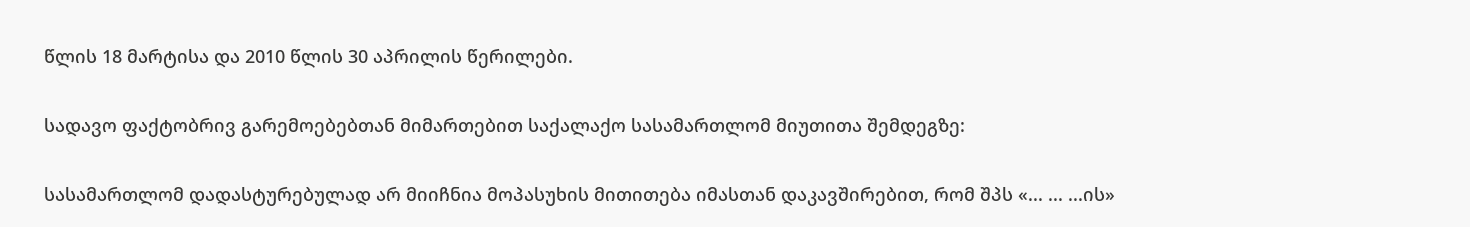წლის 18 მარტისა და 2010 წლის 30 აპრილის წერილები.

სადავო ფაქტობრივ გარემოებებთან მიმართებით საქალაქო სასამართლომ მიუთითა შემდეგზე:

სასამართლომ დადასტურებულად არ მიიჩნია მოპასუხის მითითება იმასთან დაკავშირებით, რომ შპს «... ... ...ის»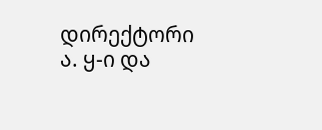დირექტორი ა. ყ-ი და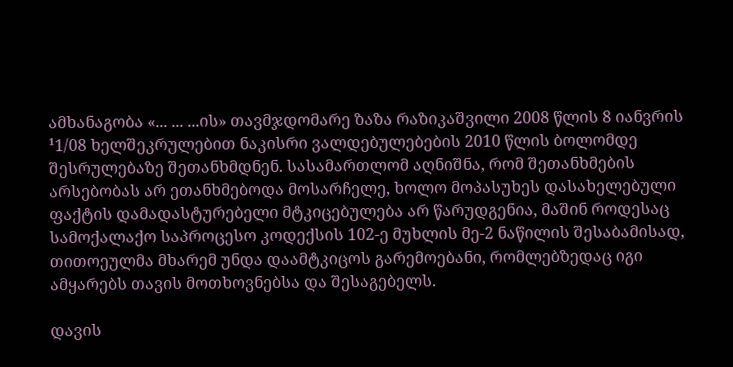ამხანაგობა «... ... ...ის» თავმჯდომარე ზაზა რაზიკაშვილი 2008 წლის 8 იანვრის ¹1/08 ხელშეკრულებით ნაკისრი ვალდებულებების 2010 წლის ბოლომდე შესრულებაზე შეთანხმდნენ. სასამართლომ აღნიშნა, რომ შეთანხმების არსებობას არ ეთანხმებოდა მოსარჩელე, ხოლო მოპასუხეს დასახელებული ფაქტის დამადასტურებელი მტკიცებულება არ წარუდგენია, მაშინ როდესაც სამოქალაქო საპროცესო კოდექსის 102-ე მუხლის მე-2 ნაწილის შესაბამისად, თითოეულმა მხარემ უნდა დაამტკიცოს გარემოებანი, რომლებზედაც იგი ამყარებს თავის მოთხოვნებსა და შესაგებელს.

დავის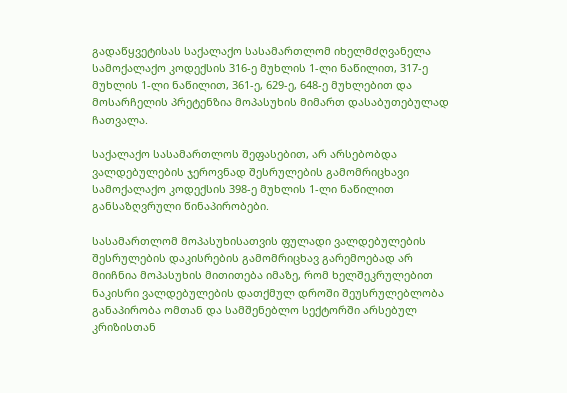გადაწყვეტისას საქალაქო სასამართლომ იხელმძღვანელა სამოქალაქო კოდექსის 316-ე მუხლის 1-ლი ნაწილით, 317-ე მუხლის 1-ლი ნაწილით, 361-ე, 629-ე, 648-ე მუხლებით და მოსარჩელის პრეტენზია მოპასუხის მიმართ დასაბუთებულად ჩათვალა.

საქალაქო სასამართლოს შეფასებით, არ არსებობდა ვალდებულების ჯეროვნად შესრულების გამომრიცხავი სამოქალაქო კოდექსის 398-ე მუხლის 1-ლი ნაწილით განსაზღვრული წინაპირობები.

სასამართლომ მოპასუხისათვის ფულადი ვალდებულების შესრულების დაკისრების გამომრიცხავ გარემოებად არ მიიჩნია მოპასუხის მითითება იმაზე, რომ ხელშეკრულებით ნაკისრი ვალდებულების დათქმულ დროში შეუსრულებლობა განაპირობა ომთან და სამშენებლო სექტორში არსებულ კრიზისთან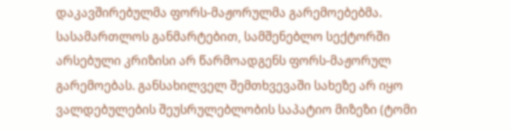დაკავშირებულმა ფორს-მაჟორულმა გარემოებებმა. სასამართლოს განმარტებით, სამშენებლო სექტორში არსებული კრიზისი არ წარმოადგენს ფორს-მაჟორულ გარემოებას. განსახილველ შემთხვევაში სახეზე არ იყო ვალდებულების შეუსრულებლობის საპატიო მიზეზი (ტომი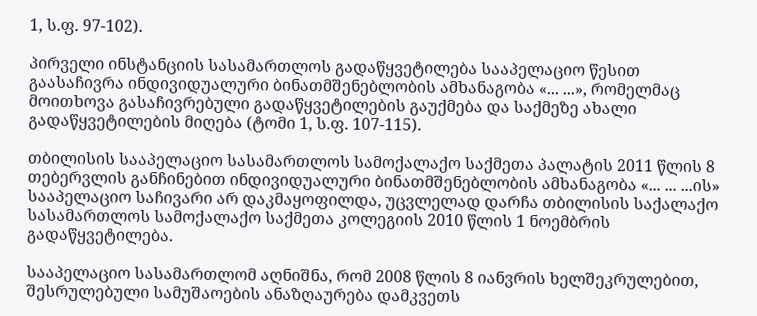1, ს.ფ. 97-102).

პირველი ინსტანციის სასამართლოს გადაწყვეტილება სააპელაციო წესით გაასაჩივრა ინდივიდუალური ბინათმშენებლობის ამხანაგობა «... ...», რომელმაც მოითხოვა გასაჩივრებული გადაწყვეტილების გაუქმება და საქმეზე ახალი გადაწყვეტილების მიღება (ტომი 1, ს.ფ. 107-115).

თბილისის სააპელაციო სასამართლოს სამოქალაქო საქმეთა პალატის 2011 წლის 8 თებერვლის განჩინებით ინდივიდუალური ბინათმშენებლობის ამხანაგობა «... ... ...ის» სააპელაციო საჩივარი არ დაკმაყოფილდა, უცვლელად დარჩა თბილისის საქალაქო სასამართლოს სამოქალაქო საქმეთა კოლეგიის 2010 წლის 1 ნოემბრის გადაწყვეტილება.

სააპელაციო სასამართლომ აღნიშნა, რომ 2008 წლის 8 იანვრის ხელშეკრულებით, შესრულებული სამუშაოების ანაზღაურება დამკვეთს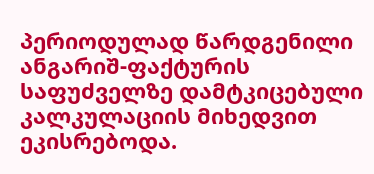პერიოდულად წარდგენილი ანგარიშ-ფაქტურის საფუძველზე დამტკიცებული კალკულაციის მიხედვით ეკისრებოდა.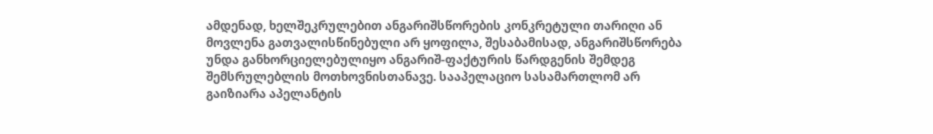ამდენად, ხელშეკრულებით ანგარიშსწორების კონკრეტული თარიღი ან მოვლენა გათვალისწინებული არ ყოფილა, შესაბამისად, ანგარიშსწორება უნდა განხორციელებულიყო ანგარიშ-ფაქტურის წარდგენის შემდეგ შემსრულებლის მოთხოვნისთანავე. სააპელაციო სასამართლომ არ გაიზიარა აპელანტის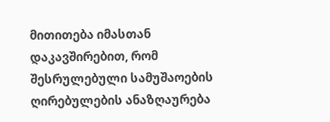მითითება იმასთან დაკავშირებით, რომ შესრულებული სამუშაოების ღირებულების ანაზღაურება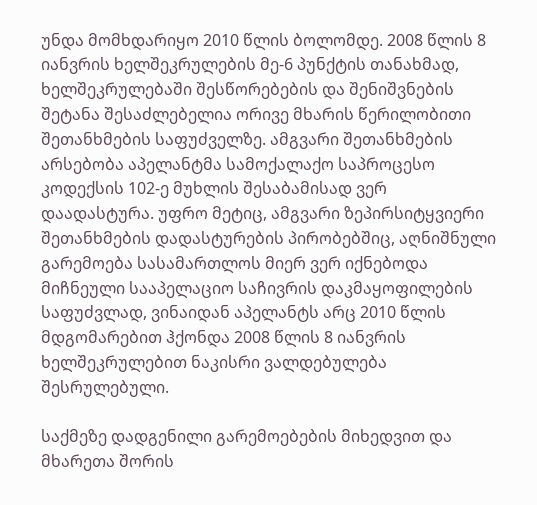უნდა მომხდარიყო 2010 წლის ბოლომდე. 2008 წლის 8 იანვრის ხელშეკრულების მე-6 პუნქტის თანახმად, ხელშეკრულებაში შესწორებების და შენიშვნების შეტანა შესაძლებელია ორივე მხარის წერილობითი შეთანხმების საფუძველზე. ამგვარი შეთანხმების არსებობა აპელანტმა სამოქალაქო საპროცესო კოდექსის 102-ე მუხლის შესაბამისად ვერ დაადასტურა. უფრო მეტიც, ამგვარი ზეპირსიტყვიერი შეთანხმების დადასტურების პირობებშიც, აღნიშნული გარემოება სასამართლოს მიერ ვერ იქნებოდა მიჩნეული სააპელაციო საჩივრის დაკმაყოფილების საფუძვლად, ვინაიდან აპელანტს არც 2010 წლის მდგომარებით ჰქონდა 2008 წლის 8 იანვრის ხელშეკრულებით ნაკისრი ვალდებულება შესრულებული.

საქმეზე დადგენილი გარემოებების მიხედვით და მხარეთა შორის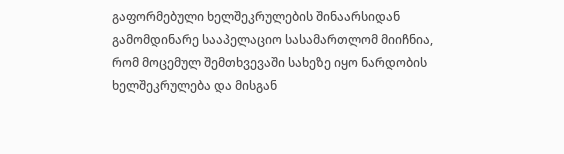გაფორმებული ხელშეკრულების შინაარსიდან გამომდინარე სააპელაციო სასამართლომ მიიჩნია, რომ მოცემულ შემთხვევაში სახეზე იყო ნარდობის ხელშეკრულება და მისგან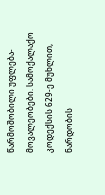წარმოშობილი უფლება-მოვალეობები. სამოქალაქო კოდექსის 629-ე მუხლით, ნარდობის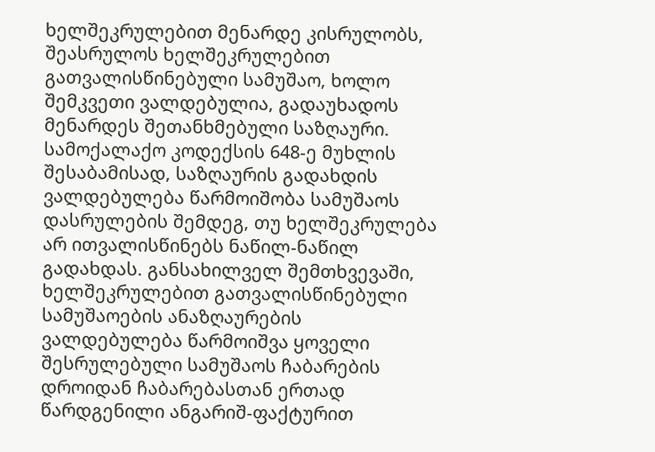ხელშეკრულებით მენარდე კისრულობს, შეასრულოს ხელშეკრულებით გათვალისწინებული სამუშაო, ხოლო შემკვეთი ვალდებულია, გადაუხადოს მენარდეს შეთანხმებული საზღაური. სამოქალაქო კოდექსის 648-ე მუხლის შესაბამისად, საზღაურის გადახდის ვალდებულება წარმოიშობა სამუშაოს დასრულების შემდეგ, თუ ხელშეკრულება არ ითვალისწინებს ნაწილ-ნაწილ გადახდას. განსახილველ შემთხვევაში, ხელშეკრულებით გათვალისწინებული სამუშაოების ანაზღაურების ვალდებულება წარმოიშვა ყოველი შესრულებული სამუშაოს ჩაბარების დროიდან ჩაბარებასთან ერთად წარდგენილი ანგარიშ-ფაქტურით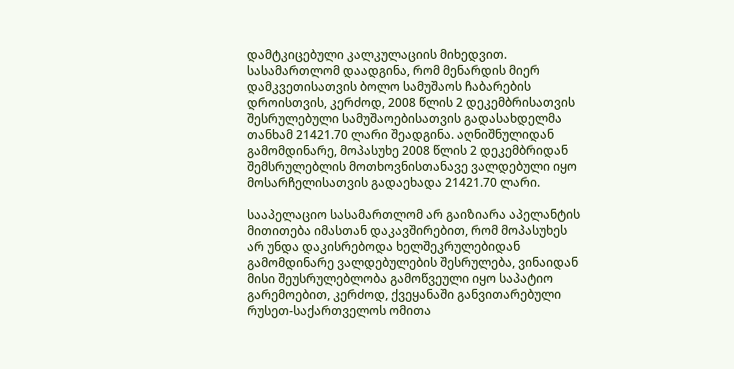დამტკიცებული კალკულაციის მიხედვით. სასამართლომ დაადგინა, რომ მენარდის მიერ დამკვეთისათვის ბოლო სამუშაოს ჩაბარების დროისთვის, კერძოდ, 2008 წლის 2 დეკემბრისათვის შესრულებული სამუშაოებისათვის გადასახდელმა თანხამ 21421.70 ლარი შეადგინა. აღნიშნულიდან გამომდინარე, მოპასუხე 2008 წლის 2 დეკემბრიდან შემსრულებლის მოთხოვნისთანავე ვალდებული იყო მოსარჩელისათვის გადაეხადა 21421.70 ლარი.

სააპელაციო სასამართლომ არ გაიზიარა აპელანტის მითითება იმასთან დაკავშირებით, რომ მოპასუხეს არ უნდა დაკისრებოდა ხელშეკრულებიდან გამომდინარე ვალდებულების შესრულება, ვინაიდან მისი შეუსრულებლობა გამოწვეული იყო საპატიო გარემოებით, კერძოდ, ქვეყანაში განვითარებული რუსეთ-საქართველოს ომითა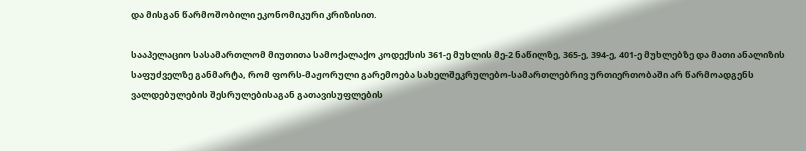და მისგან წარმოშობილი ეკონომიკური კრიზისით.

სააპელაციო სასამართლომ მიუთითა სამოქალაქო კოდექსის 361-ე მუხლის მე-2 ნაწილზე, 365-ე, 394-ე, 401-ე მუხლებზე და მათი ანალიზის საფუძველზე განმარტა, რომ ფორს-მაჟორული გარემოება სახელშეკრულებო-სამართლებრივ ურთიერთობაში არ წარმოადგენს ვალდებულების შესრულებისაგან გათავისუფლების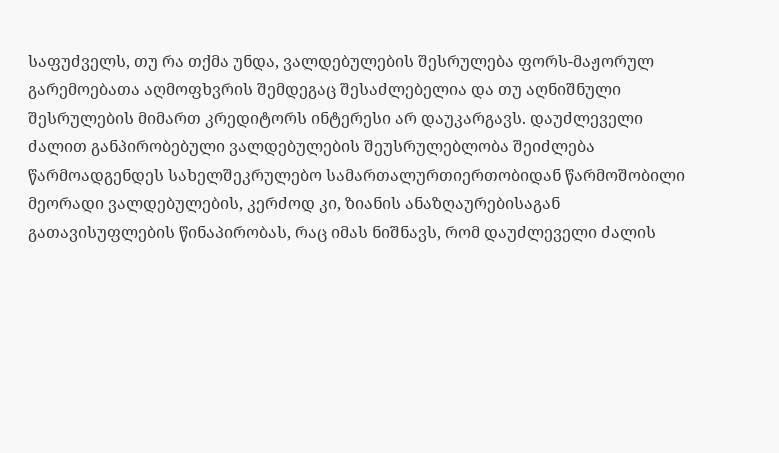საფუძველს, თუ რა თქმა უნდა, ვალდებულების შესრულება ფორს-მაჟორულ გარემოებათა აღმოფხვრის შემდეგაც შესაძლებელია და თუ აღნიშნული შესრულების მიმართ კრედიტორს ინტერესი არ დაუკარგავს. დაუძლეველი ძალით განპირობებული ვალდებულების შეუსრულებლობა შეიძლება წარმოადგენდეს სახელშეკრულებო სამართალურთიერთობიდან წარმოშობილი მეორადი ვალდებულების, კერძოდ კი, ზიანის ანაზღაურებისაგან გათავისუფლების წინაპირობას, რაც იმას ნიშნავს, რომ დაუძლეველი ძალის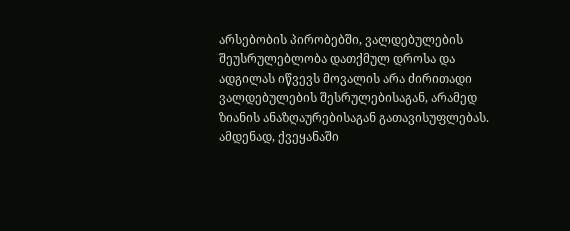არსებობის პირობებში, ვალდებულების შეუსრულებლობა დათქმულ დროსა და ადგილას იწვევს მოვალის არა ძირითადი ვალდებულების შესრულებისაგან, არამედ ზიანის ანაზღაურებისაგან გათავისუფლებას. ამდენად, ქვეყანაში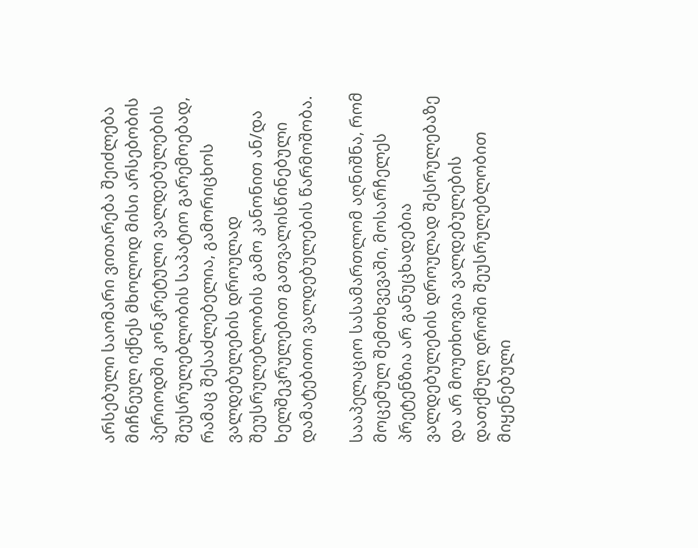არსებული საომარი ვითარება შეიძლება მიჩნეულ იქნეს მხოლოდ მისი არსებობის პერიოდში კონკრეტული ვალდებულების შეუსრულებლობის საპატიო გარემოებად, რამაც შესაძლებელია, გამორიცხოს ვალდებულების დროულად შეუსრულებლობის გამო კანონით ან/და ხელშეკრულებით გათვალისწინებული დამატებითი ვალდებულების წარმოშობა.

სააპელაციო სასამართლომ აღნიშნა, რომ მოცემულ შემთხვევაში, მოსარჩელეს პრეტენზია არ განუცხადებია ვალდებულების დროულად შესრულებაზე და არ მოუთხოვია ვალდებულების დათქმულ დროში შეუსრულებლობით მიყენებული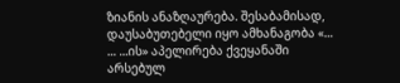ზიანის ანაზღაურება. შესაბამისად, დაუსაბუთებელი იყო ამხანაგობა «... ... ...ის» აპელირება ქვეყანაში არსებულ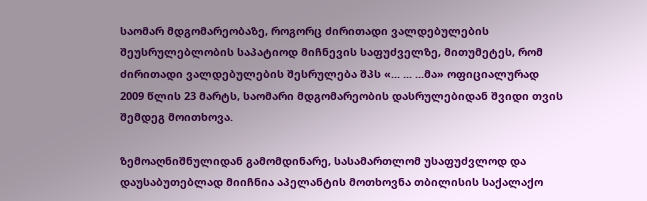საომარ მდგომარეობაზე, როგორც ძირითადი ვალდებულების შეუსრულებლობის საპატიოდ მიჩნევის საფუძველზე, მითუმეტეს, რომ ძირითადი ვალდებულების შესრულება შპს «... ... ...მა» ოფიციალურად 2009 წლის 23 მარტს, საომარი მდგომარეობის დასრულებიდან შვიდი თვის შემდეგ მოითხოვა.

ზემოაღნიშნულიდან გამომდინარე, სასამართლომ უსაფუძვლოდ და დაუსაბუთებლად მიიჩნია აპელანტის მოთხოვნა თბილისის საქალაქო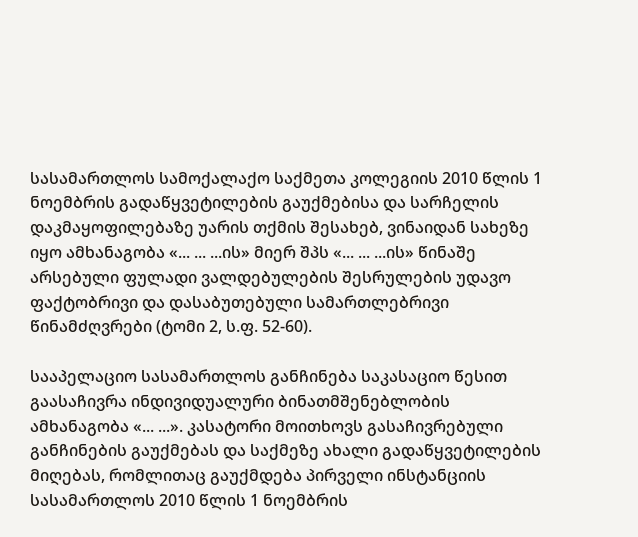სასამართლოს სამოქალაქო საქმეთა კოლეგიის 2010 წლის 1 ნოემბრის გადაწყვეტილების გაუქმებისა და სარჩელის დაკმაყოფილებაზე უარის თქმის შესახებ, ვინაიდან სახეზე იყო ამხანაგობა «... ... ...ის» მიერ შპს «... ... ...ის» წინაშე არსებული ფულადი ვალდებულების შესრულების უდავო ფაქტობრივი და დასაბუთებული სამართლებრივი წინამძღვრები (ტომი 2, ს.ფ. 52-60).

სააპელაციო სასამართლოს განჩინება საკასაციო წესით გაასაჩივრა ინდივიდუალური ბინათმშენებლობის ამხანაგობა «... ...». კასატორი მოითხოვს გასაჩივრებული განჩინების გაუქმებას და საქმეზე ახალი გადაწყვეტილების მიღებას, რომლითაც გაუქმდება პირველი ინსტანციის სასამართლოს 2010 წლის 1 ნოემბრის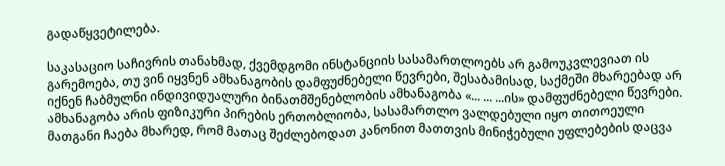გადაწყვეტილება.

საკასაციო საჩივრის თანახმად, ქვემდგომი ინსტანციის სასამართლოებს არ გამოუკვლევიათ ის გარემოება, თუ ვინ იყვნენ ამხანაგობის დამფუძნებელი წევრები, შესაბამისად, საქმეში მხარეებად არ იქნენ ჩაბმულნი ინდივიდუალური ბინათმშენებლობის ამხანაგობა «... ... ...ის» დამფუძნებელი წევრები. ამხანაგობა არის ფიზიკური პირების ერთობლიობა, სასამართლო ვალდებული იყო თითოეული მათგანი ჩაება მხარედ, რომ მათაც შეძლებოდათ კანონით მათთვის მინიჭებული უფლებების დაცვა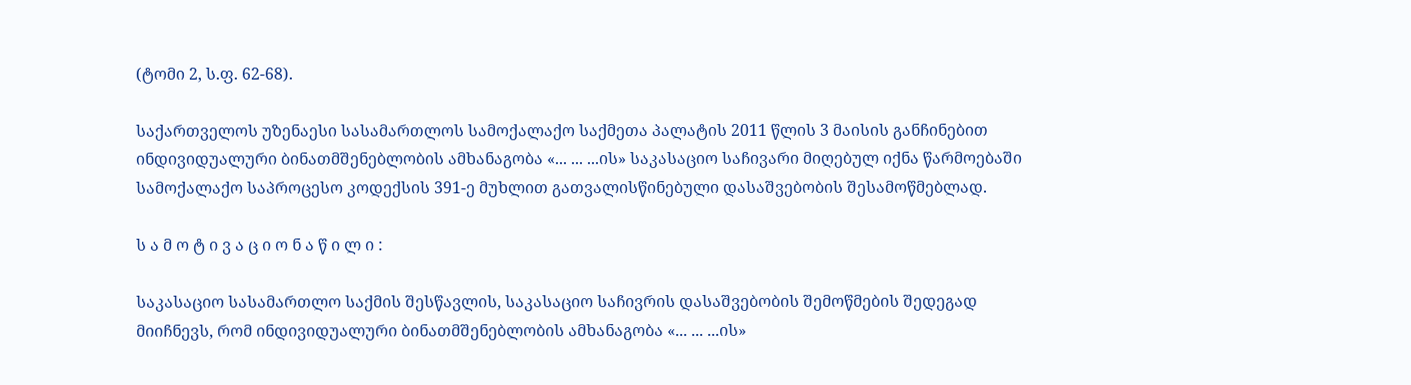(ტომი 2, ს.ფ. 62-68).

საქართველოს უზენაესი სასამართლოს სამოქალაქო საქმეთა პალატის 2011 წლის 3 მაისის განჩინებით ინდივიდუალური ბინათმშენებლობის ამხანაგობა «... ... ...ის» საკასაციო საჩივარი მიღებულ იქნა წარმოებაში სამოქალაქო საპროცესო კოდექსის 391-ე მუხლით გათვალისწინებული დასაშვებობის შესამოწმებლად.

ს ა მ ო ტ ი ვ ა ც ი ო ნ ა წ ი ლ ი :

საკასაციო სასამართლო საქმის შესწავლის, საკასაციო საჩივრის დასაშვებობის შემოწმების შედეგად მიიჩნევს, რომ ინდივიდუალური ბინათმშენებლობის ამხანაგობა «... ... ...ის»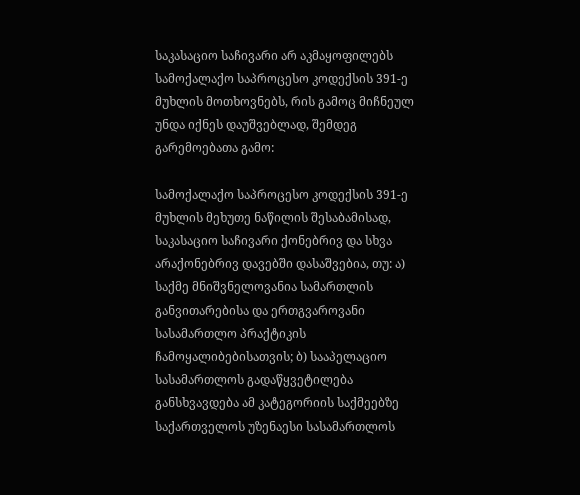საკასაციო საჩივარი არ აკმაყოფილებს სამოქალაქო საპროცესო კოდექსის 391-ე მუხლის მოთხოვნებს, რის გამოც მიჩნეულ უნდა იქნეს დაუშვებლად, შემდეგ გარემოებათა გამო:

სამოქალაქო საპროცესო კოდექსის 391-ე მუხლის მეხუთე ნაწილის შესაბამისად, საკასაციო საჩივარი ქონებრივ და სხვა არაქონებრივ დავებში დასაშვებია, თუ: ა) საქმე მნიშვნელოვანია სამართლის განვითარებისა და ერთგვაროვანი სასამართლო პრაქტიკის ჩამოყალიბებისათვის; ბ) სააპელაციო სასამართლოს გადაწყვეტილება განსხვავდება ამ კატეგორიის საქმეებზე საქართველოს უზენაესი სასამართლოს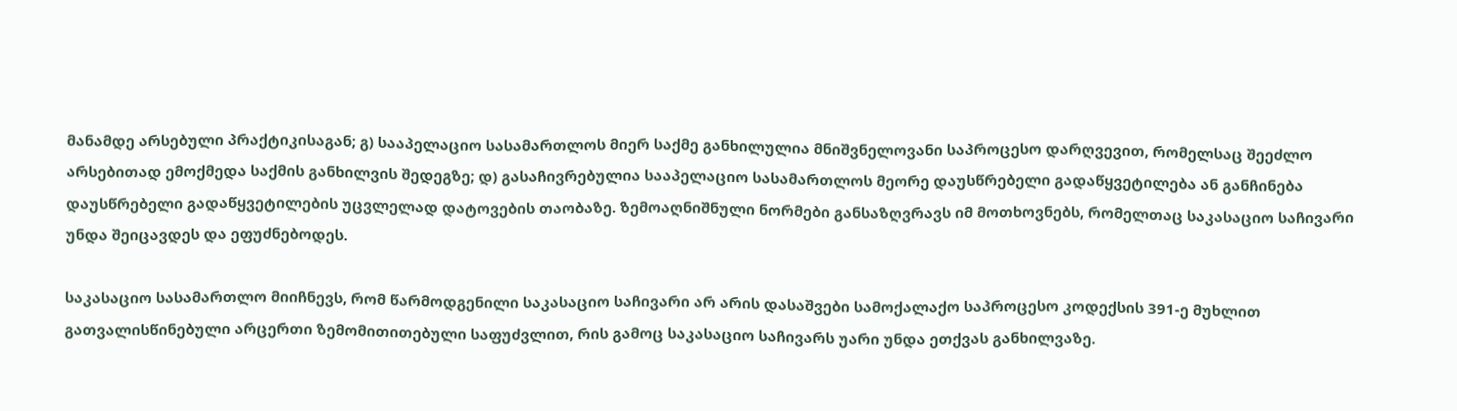მანამდე არსებული პრაქტიკისაგან; გ) სააპელაციო სასამართლოს მიერ საქმე განხილულია მნიშვნელოვანი საპროცესო დარღვევით, რომელსაც შეეძლო არსებითად ემოქმედა საქმის განხილვის შედეგზე; დ) გასაჩივრებულია სააპელაციო სასამართლოს მეორე დაუსწრებელი გადაწყვეტილება ან განჩინება დაუსწრებელი გადაწყვეტილების უცვლელად დატოვების თაობაზე. ზემოაღნიშნული ნორმები განსაზღვრავს იმ მოთხოვნებს, რომელთაც საკასაციო საჩივარი უნდა შეიცავდეს და ეფუძნებოდეს.

საკასაციო სასამართლო მიიჩნევს, რომ წარმოდგენილი საკასაციო საჩივარი არ არის დასაშვები სამოქალაქო საპროცესო კოდექსის 391-ე მუხლით გათვალისწინებული არცერთი ზემომითითებული საფუძვლით, რის გამოც საკასაციო საჩივარს უარი უნდა ეთქვას განხილვაზე.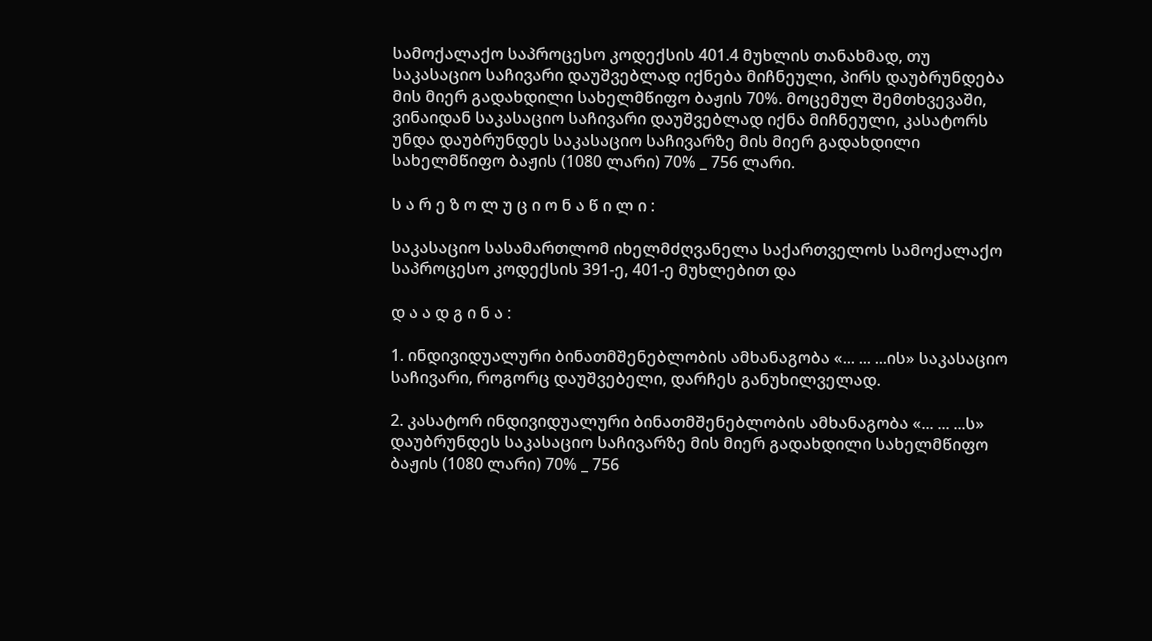სამოქალაქო საპროცესო კოდექსის 401.4 მუხლის თანახმად, თუ საკასაციო საჩივარი დაუშვებლად იქნება მიჩნეული, პირს დაუბრუნდება მის მიერ გადახდილი სახელმწიფო ბაჟის 70%. მოცემულ შემთხვევაში, ვინაიდან საკასაციო საჩივარი დაუშვებლად იქნა მიჩნეული, კასატორს უნდა დაუბრუნდეს საკასაციო საჩივარზე მის მიერ გადახდილი სახელმწიფო ბაჟის (1080 ლარი) 70% _ 756 ლარი.

ს ა რ ე ზ ო ლ უ ც ი ო ნ ა წ ი ლ ი :

საკასაციო სასამართლომ იხელმძღვანელა საქართველოს სამოქალაქო საპროცესო კოდექსის 391-ე, 401-ე მუხლებით და

დ ა ა დ გ ი ნ ა :

1. ინდივიდუალური ბინათმშენებლობის ამხანაგობა «... ... ...ის» საკასაციო საჩივარი, როგორც დაუშვებელი, დარჩეს განუხილველად.

2. კასატორ ინდივიდუალური ბინათმშენებლობის ამხანაგობა «... ... ...ს» დაუბრუნდეს საკასაციო საჩივარზე მის მიერ გადახდილი სახელმწიფო ბაჟის (1080 ლარი) 70% _ 756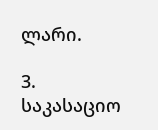ლარი.

3. საკასაციო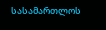სასამართლოს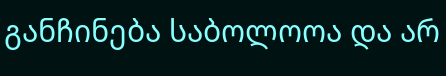განჩინება საბოლოოა და არ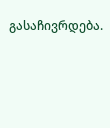გასაჩივრდება.